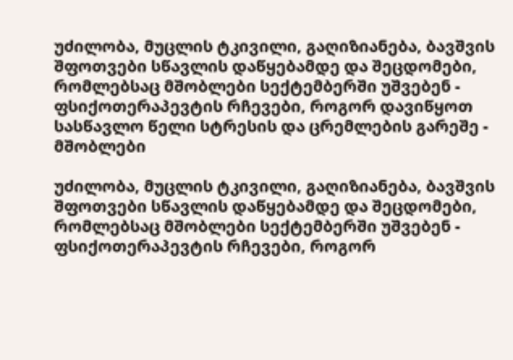უძილობა, მუცლის ტკივილი, გაღიზიანება, ბავშვის შფოთვები სწავლის დაწყებამდე და შეცდომები, რომლებსაც მშობლები სექტემბერში უშვებენ - ფსიქოთერაპევტის რჩევები, როგორ დავიწყოთ სასწავლო წელი სტრესის და ცრემლების გარეშე - მშობლები

უძილობა, მუცლის ტკივილი, გაღიზიანება, ბავშვის შფოთვები სწავლის დაწყებამდე და შეცდომები, რომლებსაც მშობლები სექტემბერში უშვებენ - ფსიქოთერაპევტის რჩევები, როგორ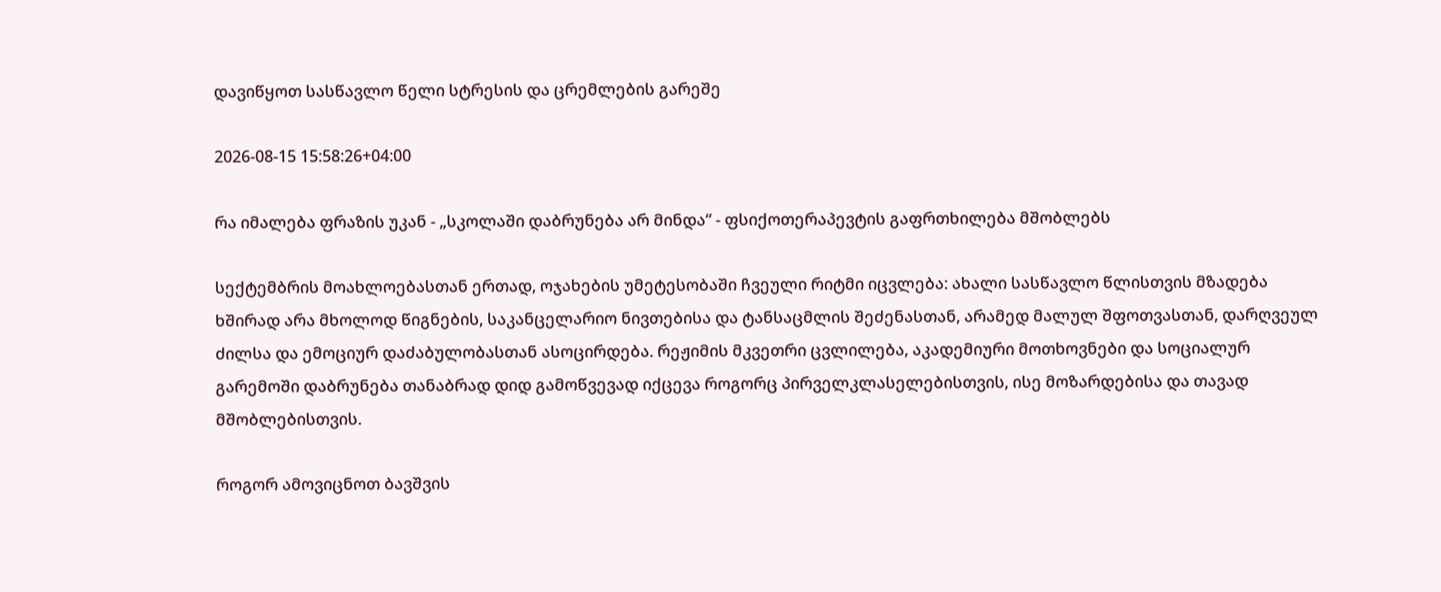დავიწყოთ სასწავლო წელი სტრესის და ცრემლების გარეშე

2026-08-15 15:58:26+04:00

რა იმალება ფრაზის უკან - „სკოლაში დაბრუნება არ მინდა“ - ფსიქოთერაპევტის გაფრთხილება მშობლებს

სექტემბრის მოახლოებასთან ერთად, ოჯახების უმეტესობაში ჩვეული რიტმი იცვლება: ახალი სასწავლო წლისთვის მზადება ხშირად არა მხოლოდ წიგნების, საკანცელარიო ნივთებისა და ტანსაცმლის შეძენასთან, არამედ მალულ შფოთვასთან, დარღვეულ ძილსა და ემოციურ დაძაბულობასთან ასოცირდება. რეჟიმის მკვეთრი ცვლილება, აკადემიური მოთხოვნები და სოციალურ გარემოში დაბრუნება თანაბრად დიდ გამოწვევად იქცევა როგორც პირველკლასელებისთვის, ისე მოზარდებისა და თავად მშობლებისთვის.

როგორ ამოვიცნოთ ბავშვის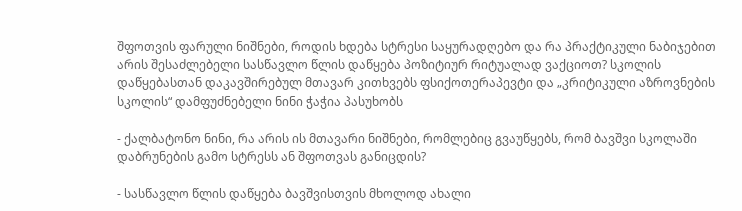შფოთვის ფარული ნიშნები, როდის ხდება სტრესი საყურადღებო და რა პრაქტიკული ნაბიჯებით არის შესაძლებელი სასწავლო წლის დაწყება პოზიტიურ რიტუალად ვაქციოთ? სკოლის დაწყებასთან დაკავშირებულ მთავარ კითხვებს ფსიქოთერაპევტი და „კრიტიკული აზროვნების სკოლის“ დამფუძნებელი ნინი ჭაჭია პასუხობს

- ქალბატონო ნინი, რა არის ის მთავარი ნიშნები, რომლებიც გვაუწყებს, რომ ბავშვი სკოლაში დაბრუნების გამო სტრესს ან შფოთვას განიცდის?

- სასწავლო წლის დაწყება ბავშვისთვის მხოლოდ ახალი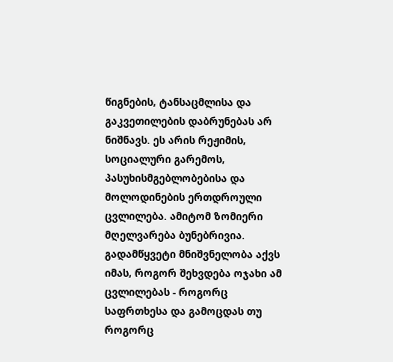წიგნების, ტანსაცმლისა და გაკვეთილების დაბრუნებას არ ნიშნავს. ეს არის რეჟიმის, სოციალური გარემოს, პასუხისმგებლობებისა და მოლოდინების ერთდროული ცვლილება. ამიტომ ზომიერი მღელვარება ბუნებრივია. გადამწყვეტი მნიშვნელობა აქვს იმას, როგორ შეხვდება ოჯახი ამ ცვლილებას - როგორც საფრთხესა და გამოცდას თუ როგორც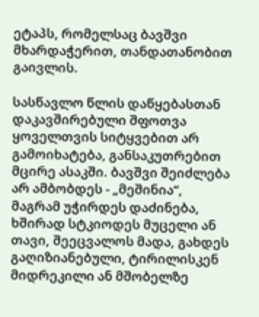ეტაპს, რომელსაც ბავშვი მხარდაჭერით, თანდათანობით გაივლის.

სასწავლო წლის დაწყებასთან დაკავშირებული შფოთვა ყოველთვის სიტყვებით არ გამოიხატება, განსაკუთრებით მცირე ასაკში. ბავშვი შეიძლება არ ამბობდეს - „მეშინია“, მაგრამ უჭირდეს დაძინება, ხშირად სტკიოდეს მუცელი ან თავი, შეეცვალოს მადა, გახდეს გაღიზიანებული, ტირილისკენ მიდრეკილი ან მშობელზე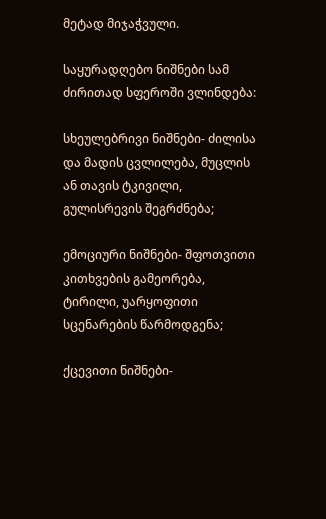მეტად მიჯაჭვული.

საყურადღებო ნიშნები სამ ძირითად სფეროში ვლინდება:

სხეულებრივი ნიშნები- ძილისა და მადის ცვლილება, მუცლის ან თავის ტკივილი, გულისრევის შეგრძნება;

ემოციური ნიშნები- შფოთვითი კითხვების გამეორება, ტირილი, უარყოფითი სცენარების წარმოდგენა;

ქცევითი ნიშნები-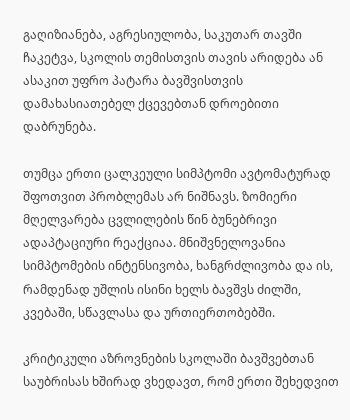გაღიზიანება, აგრესიულობა, საკუთარ თავში ჩაკეტვა, სკოლის თემისთვის თავის არიდება ან ასაკით უფრო პატარა ბავშვისთვის დამახასიათებელ ქცევებთან დროებითი დაბრუნება.

თუმცა ერთი ცალკეული სიმპტომი ავტომატურად შფოთვით პრობლემას არ ნიშნავს. ზომიერი მღელვარება ცვლილების წინ ბუნებრივი ადაპტაციური რეაქციაა. მნიშვნელოვანია სიმპტომების ინტენსივობა, ხანგრძლივობა და ის, რამდენად უშლის ისინი ხელს ბავშვს ძილში, კვებაში, სწავლასა და ურთიერთობებში.

კრიტიკული აზროვნების სკოლაში ბავშვებთან საუბრისას ხშირად ვხედავთ, რომ ერთი შეხედვით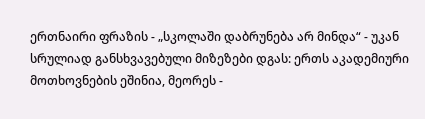ერთნაირი ფრაზის - „სკოლაში დაბრუნება არ მინდა“ - უკან სრულიად განსხვავებული მიზეზები დგას: ერთს აკადემიური მოთხოვნების ეშინია, მეორეს -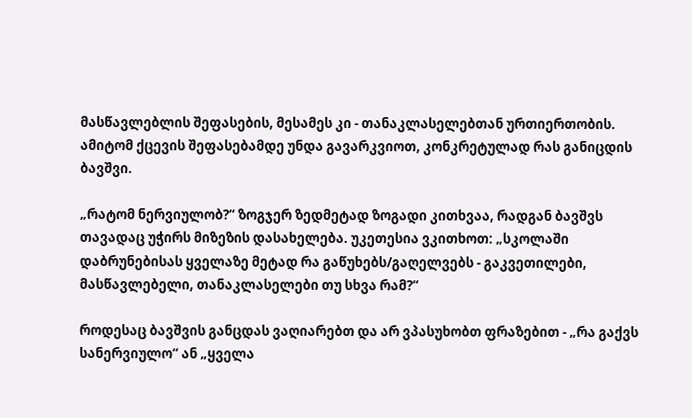მასწავლებლის შეფასების, მესამეს კი - თანაკლასელებთან ურთიერთობის. ამიტომ ქცევის შეფასებამდე უნდა გავარკვიოთ, კონკრეტულად რას განიცდის ბავშვი.

„რატომ ნერვიულობ?“ ზოგჯერ ზედმეტად ზოგადი კითხვაა, რადგან ბავშვს თავადაც უჭირს მიზეზის დასახელება. უკეთესია ვკითხოთ: „სკოლაში დაბრუნებისას ყველაზე მეტად რა გაწუხებს/გაღელვებს - გაკვეთილები, მასწავლებელი, თანაკლასელები თუ სხვა რამ?“

როდესაც ბავშვის განცდას ვაღიარებთ და არ ვპასუხობთ ფრაზებით - „რა გაქვს სანერვიულო“ ან „ყველა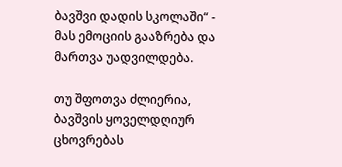ბავშვი დადის სკოლაში“ - მას ემოციის გააზრება და მართვა უადვილდება.

თუ შფოთვა ძლიერია, ბავშვის ყოველდღიურ ცხოვრებას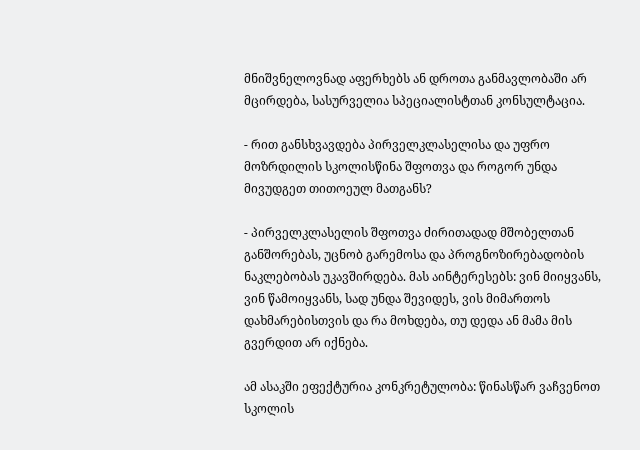მნიშვნელოვნად აფერხებს ან დროთა განმავლობაში არ მცირდება, სასურველია სპეციალისტთან კონსულტაცია.

- რით განსხვავდება პირველკლასელისა და უფრო მოზრდილის სკოლისწინა შფოთვა და როგორ უნდა მივუდგეთ თითოეულ მათგანს?

- პირველკლასელის შფოთვა ძირითადად მშობელთან განშორებას, უცნობ გარემოსა და პროგნოზირებადობის ნაკლებობას უკავშირდება. მას აინტერესებს: ვინ მიიყვანს, ვინ წამოიყვანს, სად უნდა შევიდეს, ვის მიმართოს დახმარებისთვის და რა მოხდება, თუ დედა ან მამა მის გვერდით არ იქნება.

ამ ასაკში ეფექტურია კონკრეტულობა: წინასწარ ვაჩვენოთ სკოლის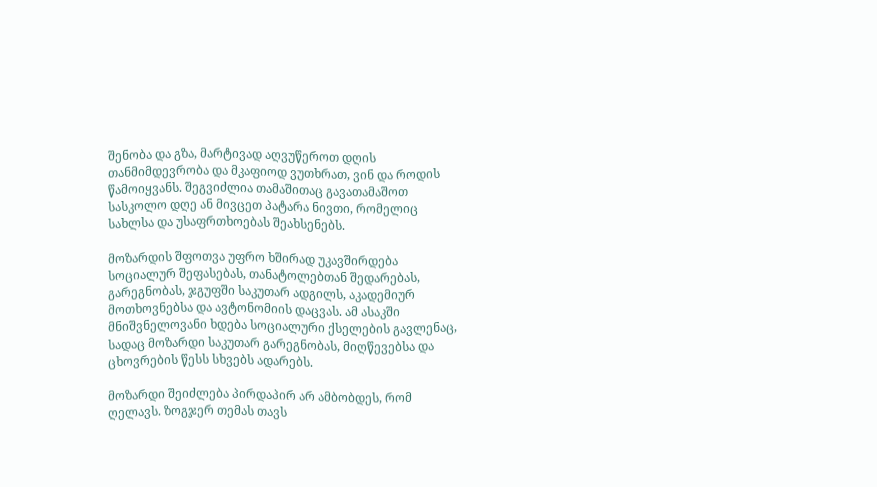შენობა და გზა, მარტივად აღვუწეროთ დღის თანმიმდევრობა და მკაფიოდ ვუთხრათ, ვინ და როდის წამოიყვანს. შეგვიძლია თამაშითაც გავათამაშოთ სასკოლო დღე ან მივცეთ პატარა ნივთი, რომელიც სახლსა და უსაფრთხოებას შეახსენებს.

მოზარდის შფოთვა უფრო ხშირად უკავშირდება სოციალურ შეფასებას, თანატოლებთან შედარებას, გარეგნობას, ჯგუფში საკუთარ ადგილს, აკადემიურ მოთხოვნებსა და ავტონომიის დაცვას. ამ ასაკში მნიშვნელოვანი ხდება სოციალური ქსელების გავლენაც, სადაც მოზარდი საკუთარ გარეგნობას, მიღწევებსა და ცხოვრების წესს სხვებს ადარებს.

მოზარდი შეიძლება პირდაპირ არ ამბობდეს, რომ ღელავს. ზოგჯერ თემას თავს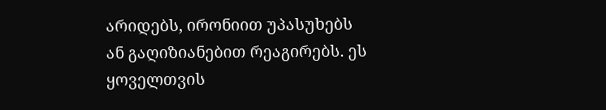არიდებს, ირონიით უპასუხებს ან გაღიზიანებით რეაგირებს. ეს ყოველთვის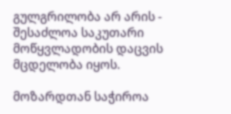გულგრილობა არ არის - შესაძლოა საკუთარი მოწყვლადობის დაცვის მცდელობა იყოს.

მოზარდთან საჭიროა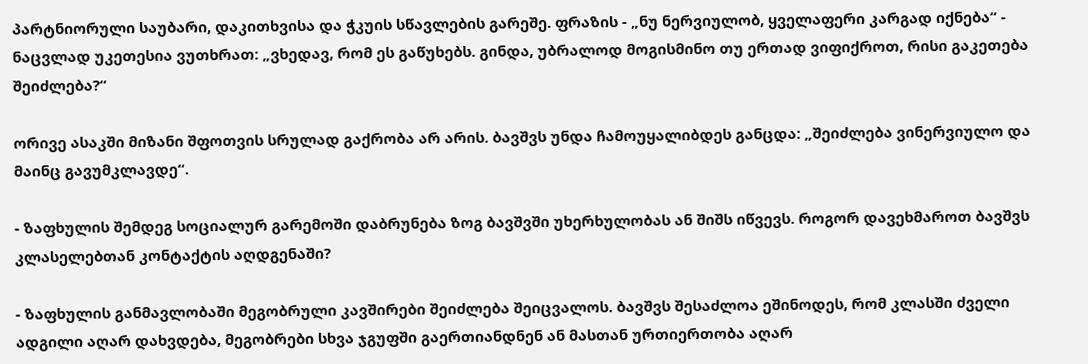პარტნიორული საუბარი, დაკითხვისა და ჭკუის სწავლების გარეშე. ფრაზის - „ნუ ნერვიულობ, ყველაფერი კარგად იქნება“ - ნაცვლად უკეთესია ვუთხრათ: „ვხედავ, რომ ეს გაწუხებს. გინდა, უბრალოდ მოგისმინო თუ ერთად ვიფიქროთ, რისი გაკეთება შეიძლება?“

ორივე ასაკში მიზანი შფოთვის სრულად გაქრობა არ არის. ბავშვს უნდა ჩამოუყალიბდეს განცდა: „შეიძლება ვინერვიულო და მაინც გავუმკლავდე“.

- ზაფხულის შემდეგ სოციალურ გარემოში დაბრუნება ზოგ ბავშვში უხერხულობას ან შიშს იწვევს. როგორ დავეხმაროთ ბავშვს კლასელებთან კონტაქტის აღდგენაში?

- ზაფხულის განმავლობაში მეგობრული კავშირები შეიძლება შეიცვალოს. ბავშვს შესაძლოა ეშინოდეს, რომ კლასში ძველი ადგილი აღარ დახვდება, მეგობრები სხვა ჯგუფში გაერთიანდნენ ან მასთან ურთიერთობა აღარ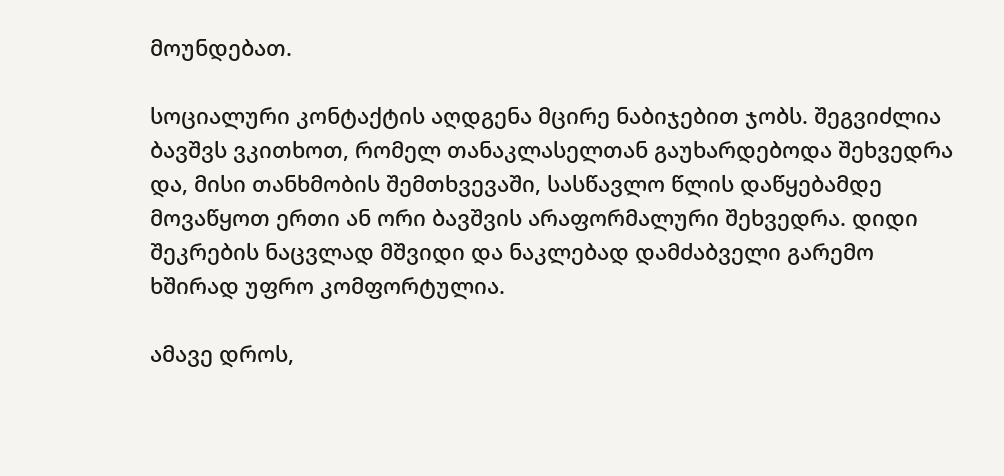მოუნდებათ.

სოციალური კონტაქტის აღდგენა მცირე ნაბიჯებით ჯობს. შეგვიძლია ბავშვს ვკითხოთ, რომელ თანაკლასელთან გაუხარდებოდა შეხვედრა და, მისი თანხმობის შემთხვევაში, სასწავლო წლის დაწყებამდე მოვაწყოთ ერთი ან ორი ბავშვის არაფორმალური შეხვედრა. დიდი შეკრების ნაცვლად მშვიდი და ნაკლებად დამძაბველი გარემო ხშირად უფრო კომფორტულია.

ამავე დროს,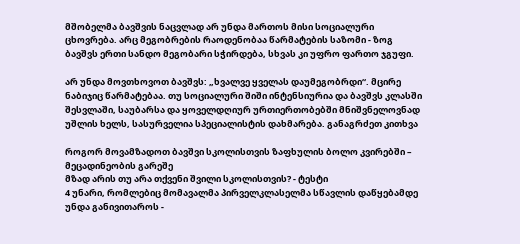მშობელმა ბავშვის ნაცვლად არ უნდა მართოს მისი სოციალური ცხოვრება. არც მეგობრების რაოდენობაა წარმატების საზომი - ზოგ ბავშვს ერთი სანდო მეგობარი სჭირდება, სხვას კი უფრო ფართო ჯგუფი.

არ უნდა მოვთხოვოთ ბავშვს: „ხვალვე ყველას დაუმეგობრდი“. მცირე ნაბიჯიც წარმატებაა. თუ სოციალური შიში ინტენსიურია და ბავშვს კლასში შესვლაში, საუბარსა და ყოველდღიურ ურთიერთობებში მნიშვნელოვნად უშლის ხელს, სასურველია სპეციალისტის დახმარება. განაგრძეთ კითხვა

როგორ მოვამზადოთ ბავშვი სკოლისთვის ზაფხულის ბოლო კვირებში – მეცადინეობის გარეშე
მზად არის თუ არა თქვენი შვილი სკოლისთვის? - ტესტი
4 უნარი, რომლებიც მომავალმა პირველკლასელმა სწავლის დაწყებამდე უნდა განივითაროს -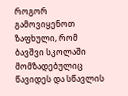როგორ გამოვიყენოთ ზაფხული, რომ ბავშვი სკოლაში მომზადებულიც წავიდეს და სწავლის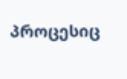პროცესიც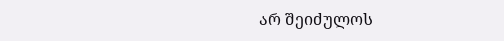არ შეიძულოს